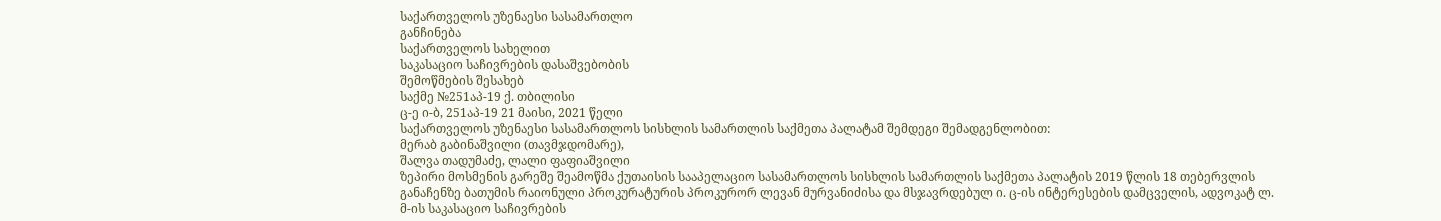საქართველოს უზენაესი სასამართლო
განჩინება
საქართველოს სახელით
საკასაციო საჩივრების დასაშვებობის
შემოწმების შესახებ
საქმე №251აპ-19 ქ. თბილისი
ც-ე ი-ბ, 251აპ-19 21 მაისი, 2021 წელი
საქართველოს უზენაესი სასამართლოს სისხლის სამართლის საქმეთა პალატამ შემდეგი შემადგენლობით:
მერაბ გაბინაშვილი (თავმჯდომარე),
შალვა თადუმაძე, ლალი ფაფიაშვილი
ზეპირი მოსმენის გარეშე შეამოწმა ქუთაისის სააპელაციო სასამართლოს სისხლის სამართლის საქმეთა პალატის 2019 წლის 18 თებერვლის განაჩენზე ბათუმის რაიონული პროკურატურის პროკურორ ლევან მურვანიძისა და მსჯავრდებულ ი. ც-ის ინტერესების დამცველის, ადვოკატ ლ. მ-ის საკასაციო საჩივრების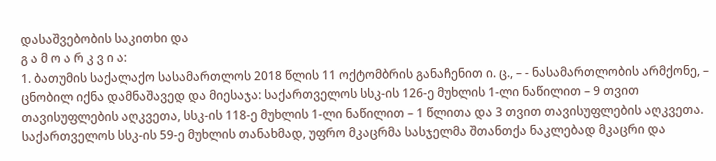დასაშვებობის საკითხი და
გ ა მ ო ა რ კ ვ ი ა:
1. ბათუმის საქალაქო სასამართლოს 2018 წლის 11 ოქტომბრის განაჩენით ი. ც., – - ნასამართლობის არმქონე, – ცნობილ იქნა დამნაშავედ და მიესაჯა: საქართველოს სსკ-ის 126-ე მუხლის 1-ლი ნაწილით – 9 თვით თავისუფლების აღკვეთა, სსკ-ის 118-ე მუხლის 1-ლი ნაწილით – 1 წლითა და 3 თვით თავისუფლების აღკვეთა. საქართველოს სსკ-ის 59-ე მუხლის თანახმად, უფრო მკაცრმა სასჯელმა შთანთქა ნაკლებად მკაცრი და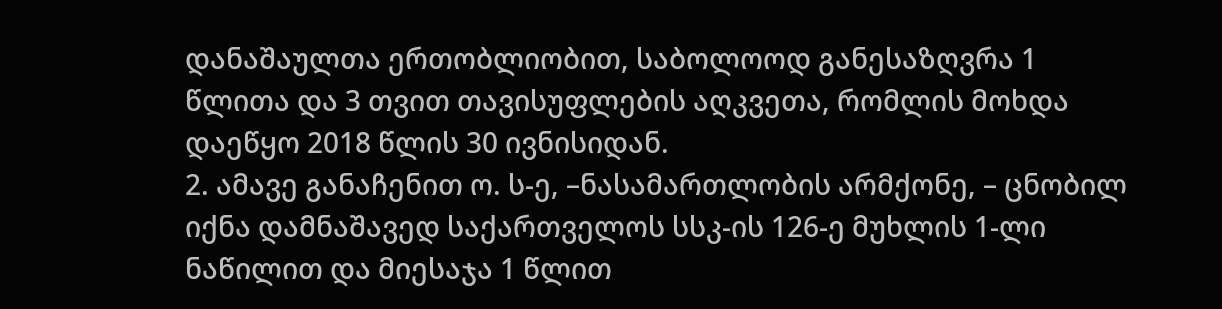დანაშაულთა ერთობლიობით, საბოლოოდ განესაზღვრა 1 წლითა და 3 თვით თავისუფლების აღკვეთა, რომლის მოხდა დაეწყო 2018 წლის 30 ივნისიდან.
2. ამავე განაჩენით ო. ს-ე, –ნასამართლობის არმქონე, – ცნობილ იქნა დამნაშავედ საქართველოს სსკ-ის 126-ე მუხლის 1-ლი ნაწილით და მიესაჯა 1 წლით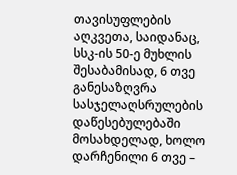თავისუფლების აღკვეთა, საიდანაც, სსკ-ის 50-ე მუხლის შესაბამისად, 6 თვე განესაზღვრა სასჯელაღსრულების დაწესებულებაში მოსახდელად, ხოლო დარჩენილი 6 თვე –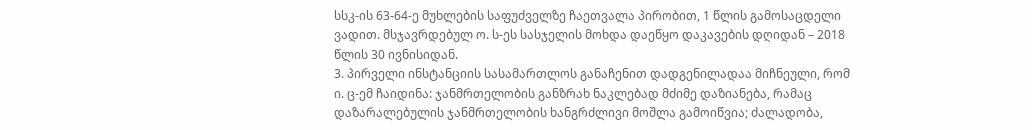სსკ-ის 63-64-ე მუხლების საფუძველზე ჩაეთვალა პირობით, 1 წლის გამოსაცდელი ვადით. მსჯავრდებულ ო. ს-ეს სასჯელის მოხდა დაეწყო დაკავების დღიდან – 2018 წლის 30 ივნისიდან.
3. პირველი ინსტანციის სასამართლოს განაჩენით დადგენილადაა მიჩნეული, რომ ი. ც-ემ ჩაიდინა: ჯანმრთელობის განზრახ ნაკლებად მძიმე დაზიანება, რამაც დაზარალებულის ჯანმრთელობის ხანგრძლივი მოშლა გამოიწვია; ძალადობა,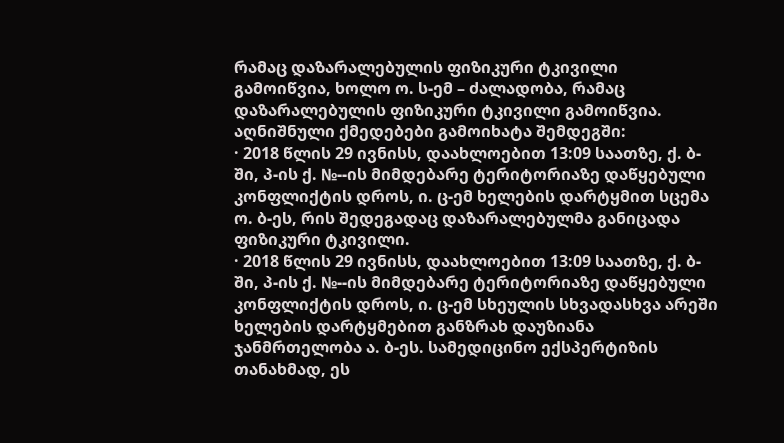რამაც დაზარალებულის ფიზიკური ტკივილი გამოიწვია, ხოლო ო. ს-ემ – ძალადობა, რამაც დაზარალებულის ფიზიკური ტკივილი გამოიწვია. აღნიშნული ქმედებები გამოიხატა შემდეგში:
· 2018 წლის 29 ივნისს, დაახლოებით 13:09 საათზე, ქ. ბ-ში, პ-ის ქ. №--ის მიმდებარე ტერიტორიაზე დაწყებული კონფლიქტის დროს, ი. ც-ემ ხელების დარტყმით სცემა ო. ბ-ეს, რის შედეგადაც დაზარალებულმა განიცადა ფიზიკური ტკივილი.
· 2018 წლის 29 ივნისს, დაახლოებით 13:09 საათზე, ქ. ბ-ში, პ-ის ქ. №--ის მიმდებარე ტერიტორიაზე დაწყებული კონფლიქტის დროს, ი. ც-ემ სხეულის სხვადასხვა არეში ხელების დარტყმებით განზრახ დაუზიანა ჯანმრთელობა ა. ბ-ეს. სამედიცინო ექსპერტიზის თანახმად, ეს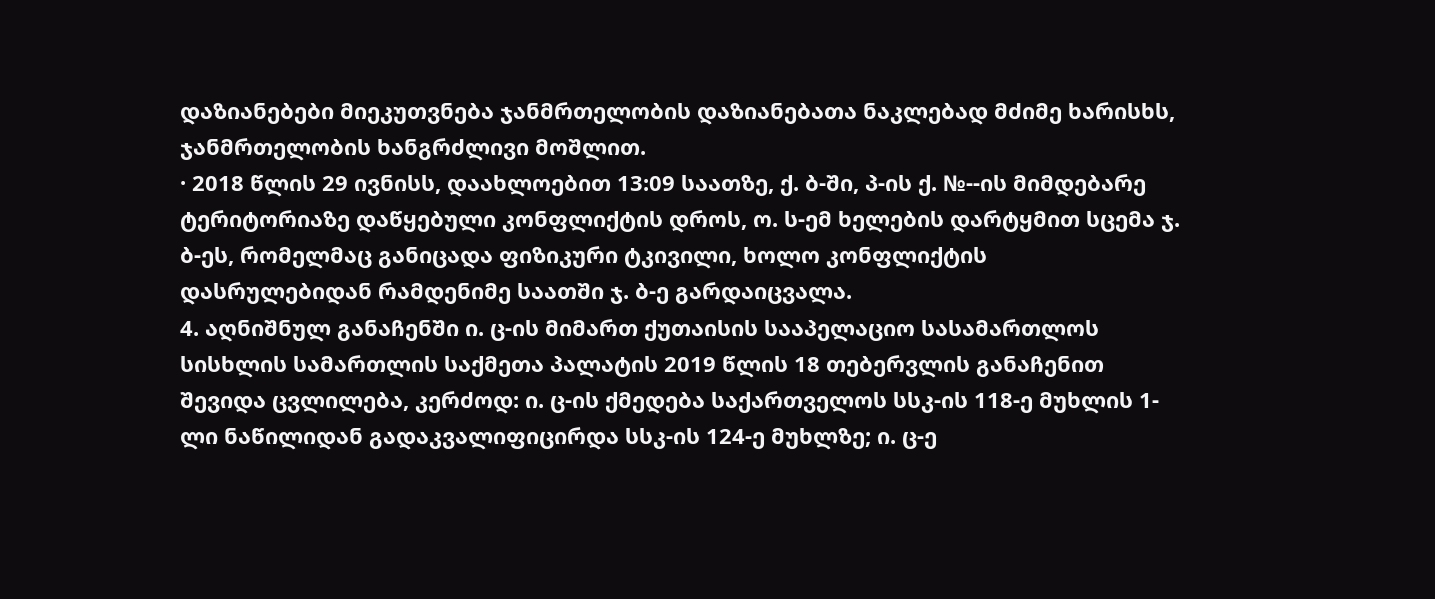დაზიანებები მიეკუთვნება ჯანმრთელობის დაზიანებათა ნაკლებად მძიმე ხარისხს, ჯანმრთელობის ხანგრძლივი მოშლით.
· 2018 წლის 29 ივნისს, დაახლოებით 13:09 საათზე, ქ. ბ-ში, პ-ის ქ. №--ის მიმდებარე ტერიტორიაზე დაწყებული კონფლიქტის დროს, ო. ს-ემ ხელების დარტყმით სცემა ჯ. ბ-ეს, რომელმაც განიცადა ფიზიკური ტკივილი, ხოლო კონფლიქტის დასრულებიდან რამდენიმე საათში ჯ. ბ-ე გარდაიცვალა.
4. აღნიშნულ განაჩენში ი. ც-ის მიმართ ქუთაისის სააპელაციო სასამართლოს სისხლის სამართლის საქმეთა პალატის 2019 წლის 18 თებერვლის განაჩენით შევიდა ცვლილება, კერძოდ: ი. ც-ის ქმედება საქართველოს სსკ-ის 118-ე მუხლის 1-ლი ნაწილიდან გადაკვალიფიცირდა სსკ-ის 124-ე მუხლზე; ი. ც-ე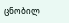ცნობილ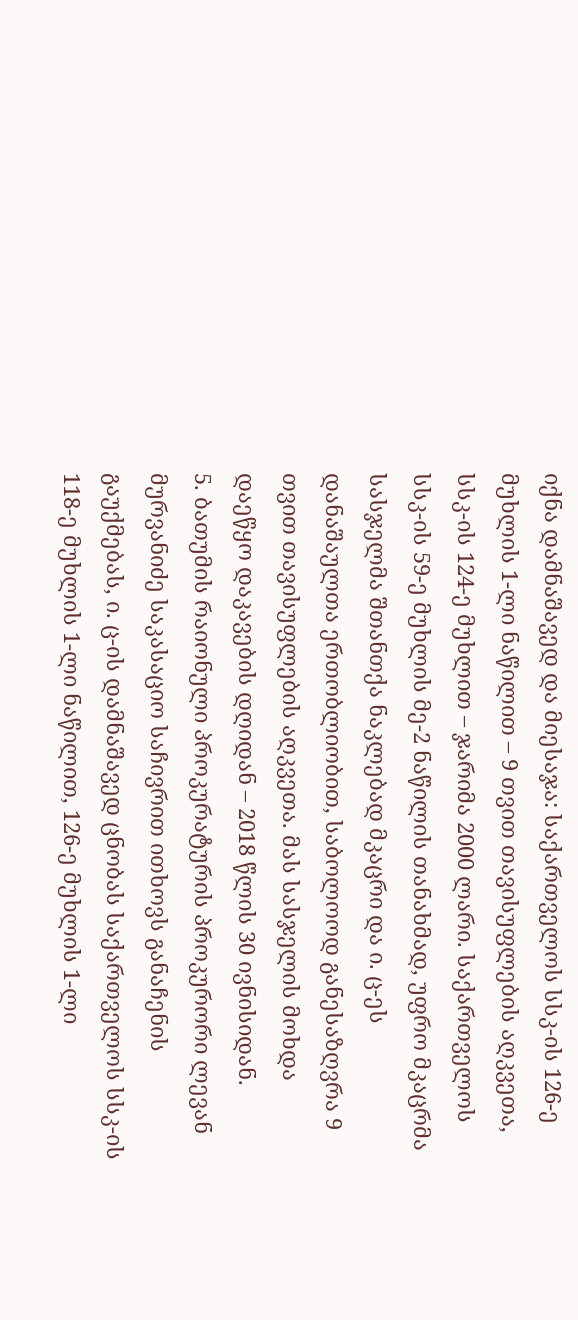იქნა დამნაშავედ და მიესაჯა: საქართველოს სსკ-ის 126-ე მუხლის 1-ლი ნაწილით – 9 თვით თავისუფლების აღკვეთა, სსკ-ის 124-ე მუხლით – ჯარიმა 2000 ლარი. საქართველოს სსკ-ის 59-ე მუხლის მე-2 ნაწილის თანახმად, უფრო მკაცრმა სასჯელმა შთანთქა ნაკლებად მკაცრი და ი. ც-ეს დანაშაულთა ერთობლიობით, საბოლოოდ განესაზღვრა 9 თვით თავისუფლების აღკვეთა. მას სასჯელის მოხდა დაეწყო დაკავების დღიდან – 2018 წლის 30 ივნისიდან.
5. ბათუმის რაიონული პროკურატურის პროკურორი ლევან მურვანიძე საკასაციო საჩივრით ითხოვს განაჩენის გაუქმებას, ი. ც-ის დამნაშავედ ცნობას საქართველოს სსკ-ის 118-ე მუხლის 1-ლი ნაწილით, 126-ე მუხლის 1-ლი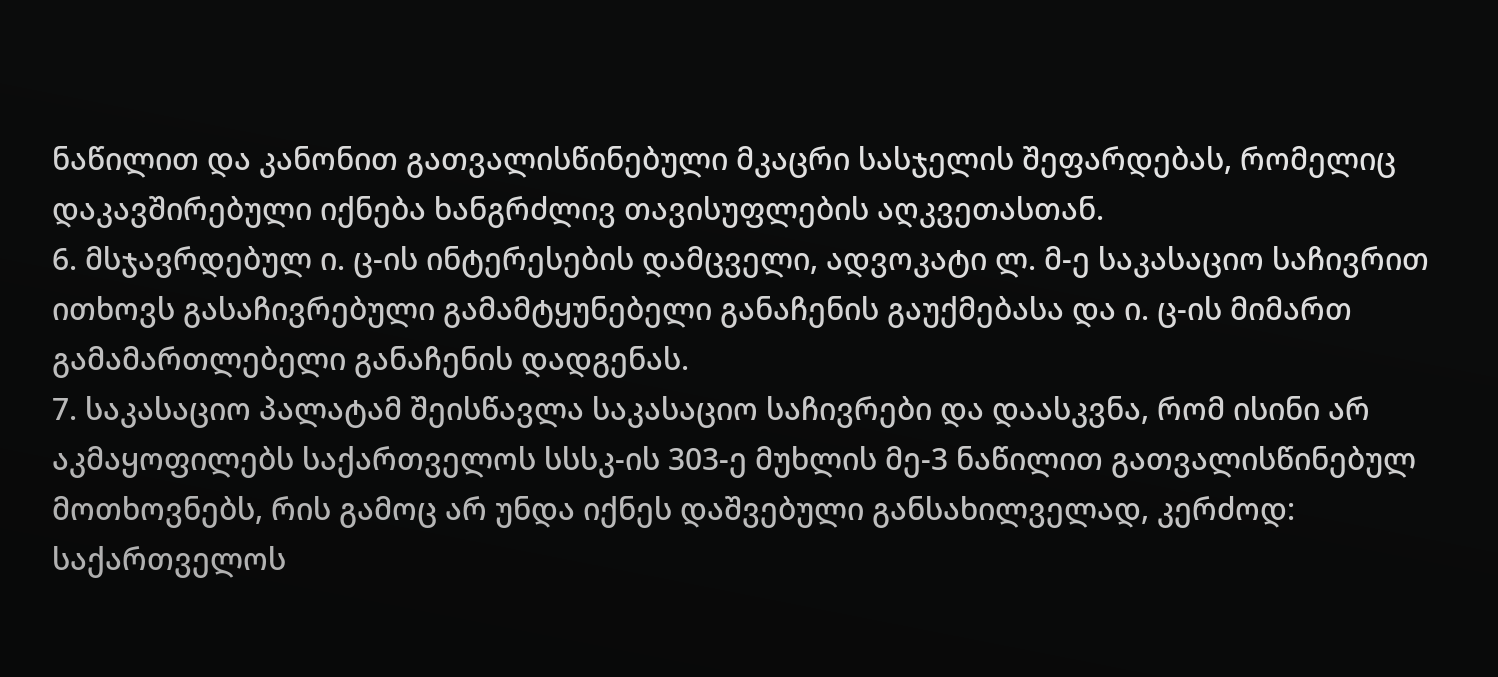ნაწილით და კანონით გათვალისწინებული მკაცრი სასჯელის შეფარდებას, რომელიც დაკავშირებული იქნება ხანგრძლივ თავისუფლების აღკვეთასთან.
6. მსჯავრდებულ ი. ც-ის ინტერესების დამცველი, ადვოკატი ლ. მ-ე საკასაციო საჩივრით ითხოვს გასაჩივრებული გამამტყუნებელი განაჩენის გაუქმებასა და ი. ც-ის მიმართ გამამართლებელი განაჩენის დადგენას.
7. საკასაციო პალატამ შეისწავლა საკასაციო საჩივრები და დაასკვნა, რომ ისინი არ აკმაყოფილებს საქართველოს სსსკ-ის 303-ე მუხლის მე-3 ნაწილით გათვალისწინებულ მოთხოვნებს, რის გამოც არ უნდა იქნეს დაშვებული განსახილველად, კერძოდ: საქართველოს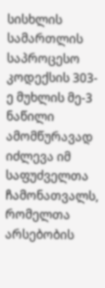სისხლის სამართლის საპროცესო კოდექსის 303-ე მუხლის მე-3 ნაწილი ამომწურავად იძლევა იმ საფუძველთა ჩამონათვალს, რომელთა არსებობის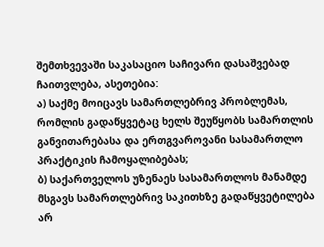შემთხვევაში საკასაციო საჩივარი დასაშვებად ჩაითვლება, ასეთებია:
ა) საქმე მოიცავს სამართლებრივ პრობლემას, რომლის გადაწყვეტაც ხელს შეუწყობს სამართლის განვითარებასა და ერთგვაროვანი სასამართლო პრაქტიკის ჩამოყალიბებას;
ბ) საქართველოს უზენაეს სასამართლოს მანამდე მსგავს სამართლებრივ საკითხზე გადაწყვეტილება არ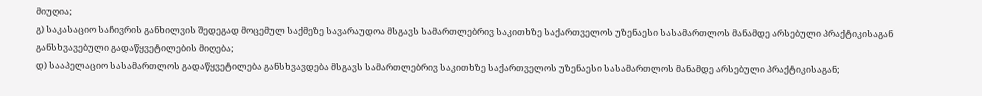მიუღია;
გ) საკასაციო საჩივრის განხილვის შედეგად მოცემულ საქმეზე სავარაუდოა მსგავს სამართლებრივ საკითხზე საქართველოს უზენაესი სასამართლოს მანამდე არსებული პრაქტიკისაგან განსხვავებული გადაწყვეტილების მიღება;
დ) სააპელაციო სასამართლოს გადაწყვეტილება განსხვავდება მსგავს სამართლებრივ საკითხზე საქართველოს უზენაესი სასამართლოს მანამდე არსებული პრაქტიკისაგან;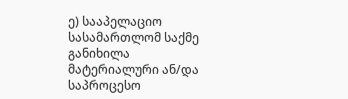ე) სააპელაციო სასამართლომ საქმე განიხილა მატერიალური ან/და საპროცესო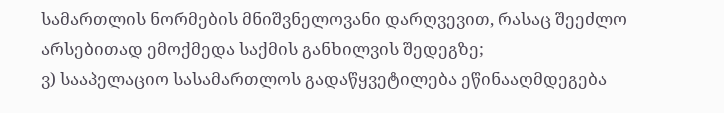სამართლის ნორმების მნიშვნელოვანი დარღვევით, რასაც შეეძლო არსებითად ემოქმედა საქმის განხილვის შედეგზე;
ვ) სააპელაციო სასამართლოს გადაწყვეტილება ეწინააღმდეგება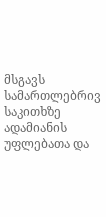მსგავს სამართლებრივ საკითხზე ადამიანის უფლებათა და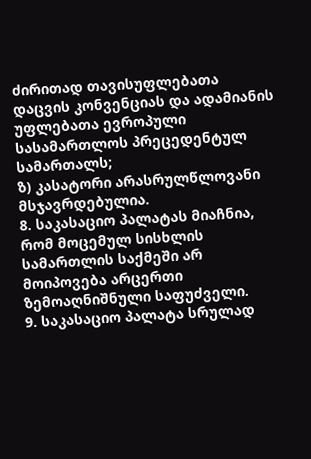ძირითად თავისუფლებათა დაცვის კონვენციას და ადამიანის უფლებათა ევროპული სასამართლოს პრეცედენტულ სამართალს;
ზ) კასატორი არასრულწლოვანი მსჯავრდებულია.
8. საკასაციო პალატას მიაჩნია, რომ მოცემულ სისხლის სამართლის საქმეში არ მოიპოვება არცერთი ზემოაღნიშნული საფუძველი.
9. საკასაციო პალატა სრულად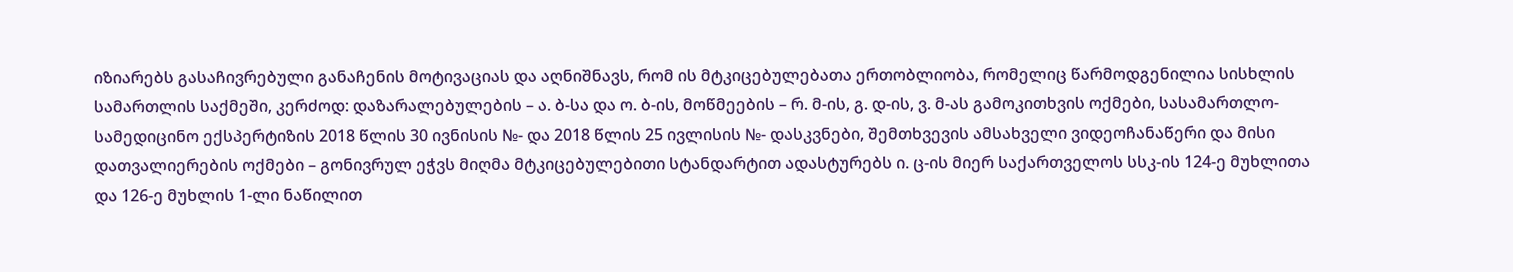იზიარებს გასაჩივრებული განაჩენის მოტივაციას და აღნიშნავს, რომ ის მტკიცებულებათა ერთობლიობა, რომელიც წარმოდგენილია სისხლის სამართლის საქმეში, კერძოდ: დაზარალებულების – ა. ბ-სა და ო. ბ-ის, მოწმეების – რ. მ-ის, გ. დ-ის, ვ. მ-ას გამოკითხვის ოქმები, სასამართლო-სამედიცინო ექსპერტიზის 2018 წლის 30 ივნისის №- და 2018 წლის 25 ივლისის №- დასკვნები, შემთხვევის ამსახველი ვიდეოჩანაწერი და მისი დათვალიერების ოქმები – გონივრულ ეჭვს მიღმა მტკიცებულებითი სტანდარტით ადასტურებს ი. ც-ის მიერ საქართველოს სსკ-ის 124-ე მუხლითა და 126-ე მუხლის 1-ლი ნაწილით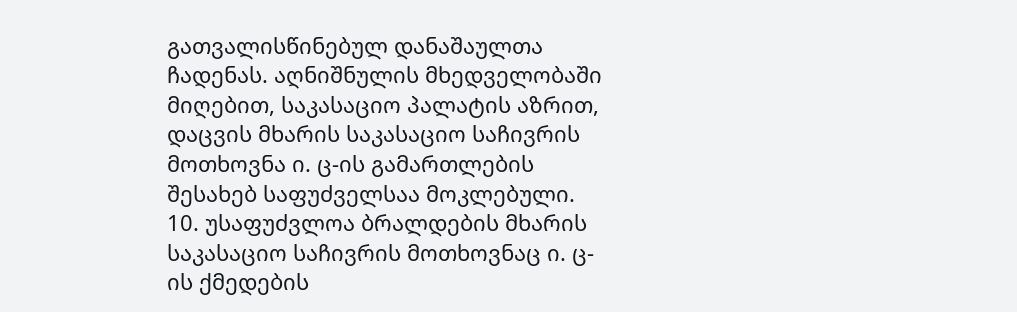გათვალისწინებულ დანაშაულთა ჩადენას. აღნიშნულის მხედველობაში მიღებით, საკასაციო პალატის აზრით, დაცვის მხარის საკასაციო საჩივრის მოთხოვნა ი. ც-ის გამართლების შესახებ საფუძველსაა მოკლებული.
10. უსაფუძვლოა ბრალდების მხარის საკასაციო საჩივრის მოთხოვნაც ი. ც-ის ქმედების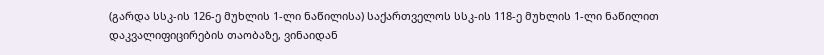(გარდა სსკ-ის 126-ე მუხლის 1-ლი ნაწილისა) საქართველოს სსკ-ის 118-ე მუხლის 1-ლი ნაწილით დაკვალიფიცირების თაობაზე, ვინაიდან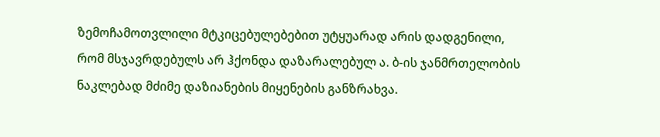ზემოჩამოთვლილი მტკიცებულებებით უტყუარად არის დადგენილი, რომ მსჯავრდებულს არ ჰქონდა დაზარალებულ ა. ბ-ის ჯანმრთელობის ნაკლებად მძიმე დაზიანების მიყენების განზრახვა.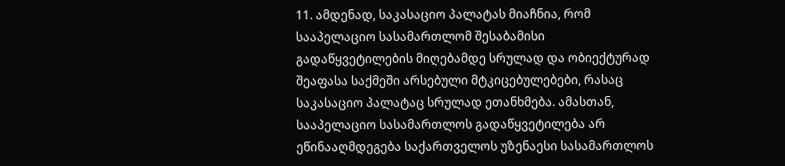11. ამდენად, საკასაციო პალატას მიაჩნია, რომ სააპელაციო სასამართლომ შესაბამისი გადაწყვეტილების მიღებამდე სრულად და ობიექტურად შეაფასა საქმეში არსებული მტკიცებულებები, რასაც საკასაციო პალატაც სრულად ეთანხმება. ამასთან, სააპელაციო სასამართლოს გადაწყვეტილება არ ეწინააღმდეგება საქართველოს უზენაესი სასამართლოს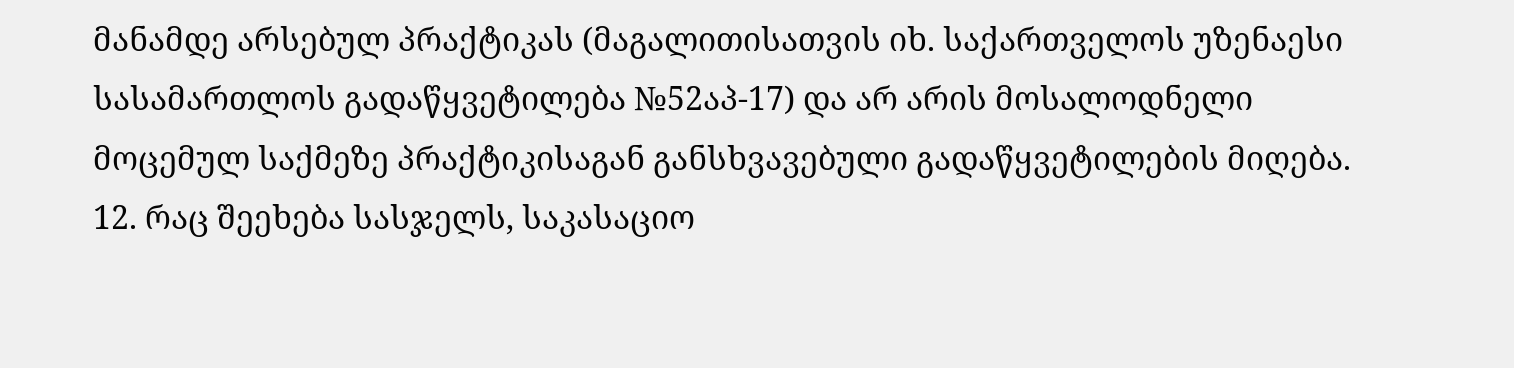მანამდე არსებულ პრაქტიკას (მაგალითისათვის იხ. საქართველოს უზენაესი სასამართლოს გადაწყვეტილება №52აპ-17) და არ არის მოსალოდნელი მოცემულ საქმეზე პრაქტიკისაგან განსხვავებული გადაწყვეტილების მიღება.
12. რაც შეეხება სასჯელს, საკასაციო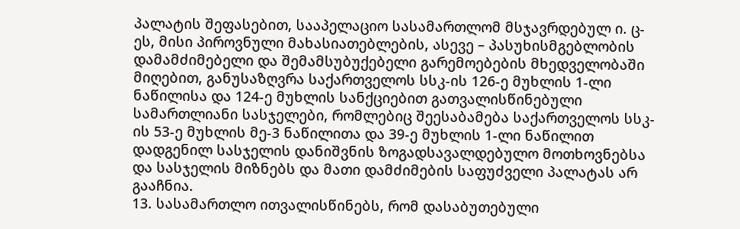პალატის შეფასებით, სააპელაციო სასამართლომ მსჯავრდებულ ი. ც-ეს, მისი პიროვნული მახასიათებლების, ასევე – პასუხისმგებლობის დამამძიმებელი და შემამსუბუქებელი გარემოებების მხედველობაში მიღებით, განუსაზღვრა საქართველოს სსკ-ის 126-ე მუხლის 1-ლი ნაწილისა და 124-ე მუხლის სანქციებით გათვალისწინებული სამართლიანი სასჯელები, რომლებიც შეესაბამება საქართველოს სსკ-ის 53-ე მუხლის მე-3 ნაწილითა და 39-ე მუხლის 1-ლი ნაწილით დადგენილ სასჯელის დანიშვნის ზოგადსავალდებულო მოთხოვნებსა და სასჯელის მიზნებს და მათი დამძიმების საფუძველი პალატას არ გააჩნია.
13. სასამართლო ითვალისწინებს, რომ დასაბუთებული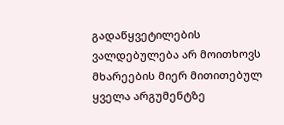გადაწყვეტილების ვალდებულება არ მოითხოვს მხარეების მიერ მითითებულ ყველა არგუმენტზე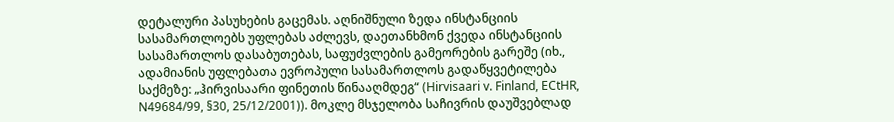დეტალური პასუხების გაცემას. აღნიშნული ზედა ინსტანციის სასამართლოებს უფლებას აძლევს, დაეთანხმონ ქვედა ინსტანციის სასამართლოს დასაბუთებას, საფუძვლების გამეორების გარეშე (იხ., ადამიანის უფლებათა ევროპული სასამართლოს გადაწყვეტილება საქმეზე: „ჰირვისაარი ფინეთის წინააღმდეგ“ (Hirvisaari v. Finland, ECtHR, N49684/99, §30, 25/12/2001)). მოკლე მსჯელობა საჩივრის დაუშვებლად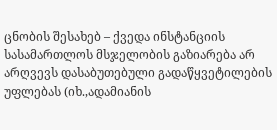ცნობის შესახებ – ქვედა ინსტანციის სასამართლოს მსჯელობის გაზიარება არ არღვევს დასაბუთებული გადაწყვეტილების უფლებას (იხ.,ადამიანის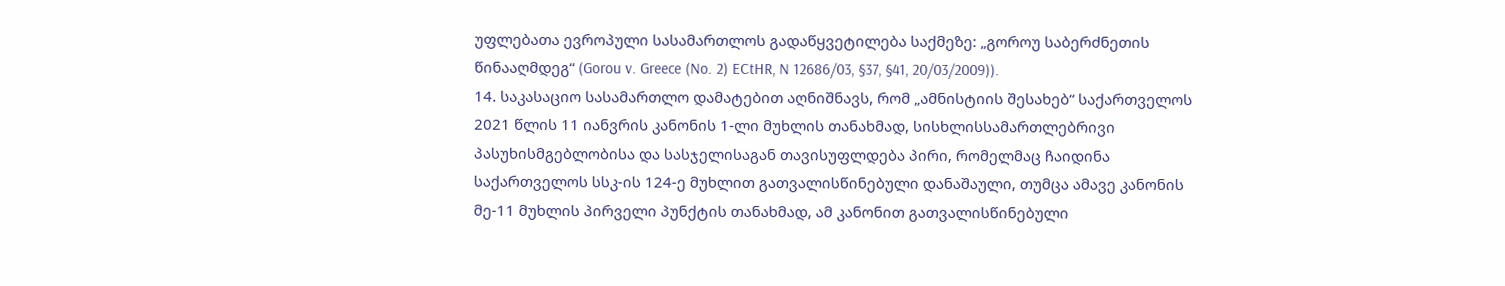უფლებათა ევროპული სასამართლოს გადაწყვეტილება საქმეზე: „გოროუ საბერძნეთის წინააღმდეგ“ (Gorou v. Greece (No. 2) ECtHR, N 12686/03, §37, §41, 20/03/2009)).
14. საკასაციო სასამართლო დამატებით აღნიშნავს, რომ „ამნისტიის შესახებ“ საქართველოს 2021 წლის 11 იანვრის კანონის 1-ლი მუხლის თანახმად, სისხლისსამართლებრივი პასუხისმგებლობისა და სასჯელისაგან თავისუფლდება პირი, რომელმაც ჩაიდინა საქართველოს სსკ-ის 124-ე მუხლით გათვალისწინებული დანაშაული, თუმცა ამავე კანონის მე-11 მუხლის პირველი პუნქტის თანახმად, ამ კანონით გათვალისწინებული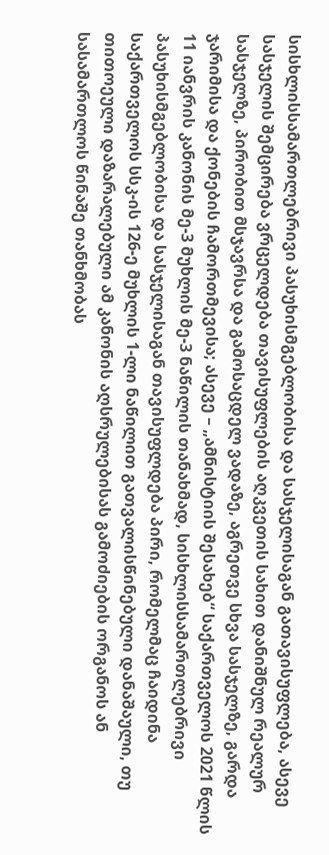სისხლისსამართლებრივი პასუხისმგებლობისა და სასჯელისაგან გათავისუფლება, ასევე სასჯელის შემცირება ვრცელდება თავისუფლების აღკვეთის სახით დანიშნულ რეალურ სასჯელზე, პირობით მსჯავრსა და გამოსაცდელ ვადაზე, აგრეთვე სხვა სასჯელზე, გარდა ჯარიმისა და ქონების ჩამორთმევისა; ასევე – „ამნისტიის შესახებ“ საქართველოს 2021 წლის 11 იანვრის კანონის მე-3 მუხლის მე-3 ნაწილის თანახმად, სისხლისსამართლებრივი პასუხისმგებლობისა და სასჯელისაგან თავისუფლდება პირი, რომელმაც ჩაიდინა საქართველოს სსკ-ის 126-ე მუხლის 1-ლი ნაწილით გათვალისწინებული დანაშაული, თუ თითოეული დაზარალებული ამ კანონის აღსრულებისას გამოძიების ორგანოს ან სასამართლოს წინაშე თანხმობას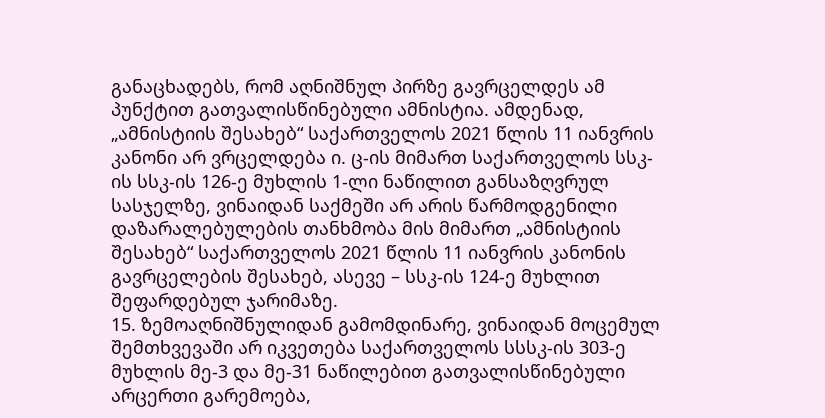განაცხადებს, რომ აღნიშნულ პირზე გავრცელდეს ამ პუნქტით გათვალისწინებული ამნისტია. ამდენად, „ამნისტიის შესახებ“ საქართველოს 2021 წლის 11 იანვრის კანონი არ ვრცელდება ი. ც-ის მიმართ საქართველოს სსკ-ის სსკ-ის 126-ე მუხლის 1-ლი ნაწილით განსაზღვრულ სასჯელზე, ვინაიდან საქმეში არ არის წარმოდგენილი დაზარალებულების თანხმობა მის მიმართ „ამნისტიის შესახებ“ საქართველოს 2021 წლის 11 იანვრის კანონის გავრცელების შესახებ, ასევე – სსკ-ის 124-ე მუხლით შეფარდებულ ჯარიმაზე.
15. ზემოაღნიშნულიდან გამომდინარე, ვინაიდან მოცემულ შემთხვევაში არ იკვეთება საქართველოს სსსკ-ის 303-ე მუხლის მე-3 და მე-31 ნაწილებით გათვალისწინებული არცერთი გარემოება,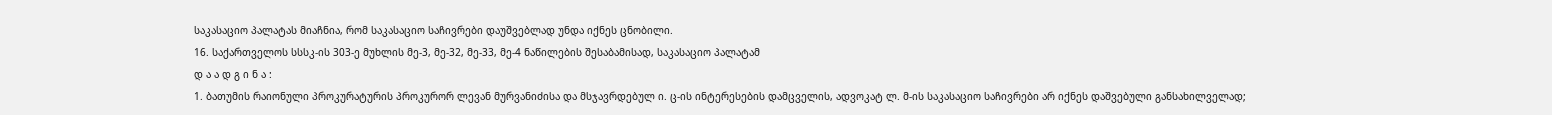საკასაციო პალატას მიაჩნია, რომ საკასაციო საჩივრები დაუშვებლად უნდა იქნეს ცნობილი.
16. საქართველოს სსსკ-ის 303-ე მუხლის მე-3, მე-32, მე-33, მე-4 ნაწილების შესაბამისად, საკასაციო პალატამ
დ ა ა დ გ ი ნ ა :
1. ბათუმის რაიონული პროკურატურის პროკურორ ლევან მურვანიძისა და მსჯავრდებულ ი. ც-ის ინტერესების დამცველის, ადვოკატ ლ. მ-ის საკასაციო საჩივრები არ იქნეს დაშვებული განსახილველად;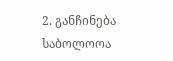2. განჩინება საბოლოოა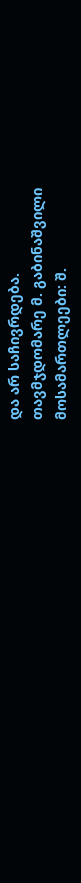და არ საჩივრდება.
თავმჯდომარე მ. გაბინაშვილი
მოსამართლეები: შ.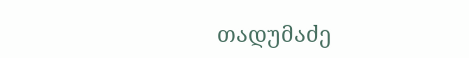თადუმაძე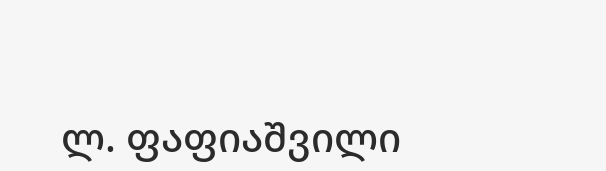ლ. ფაფიაშვილი